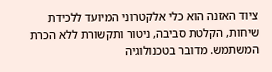ציוד האזנה הוא כלי אלקטרוני המיועד ללכידת שיחות, הקלטת סביבה, ניטור ותקשורת ללא הכרת המשתמש. מדובר בטכנולוגיה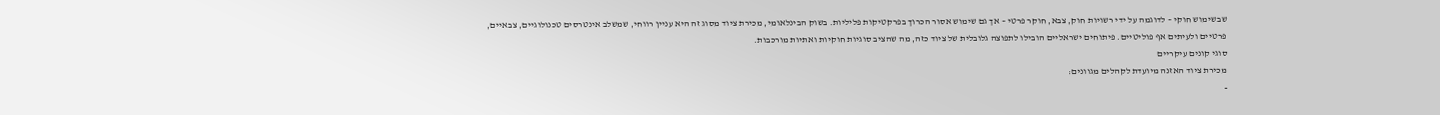שבשימוש חוקי – לדוגמה על ידי רשויות חוק, צבא, חוקר פרטי – אך גם שימוש אסור הכרוך בפרקטיקות פליליות. בשוק הבינלאומי, מכירת ציוד מסוג זה היא עניין רווחי, שמשלב אינטרסים טכנולוגיים, צבאיים, פרטיים ולעיתים אף פוליטיים. פיתוחים ישראליים הובילו לתפוצה גלובלית של ציוד כזה, מה שהציב סוגיות חוקיות ואתיות מורכבות.
סוגי קונים עיקריים
מכירת ציוד האזנה מיועדת לקהלים מגוונים:
-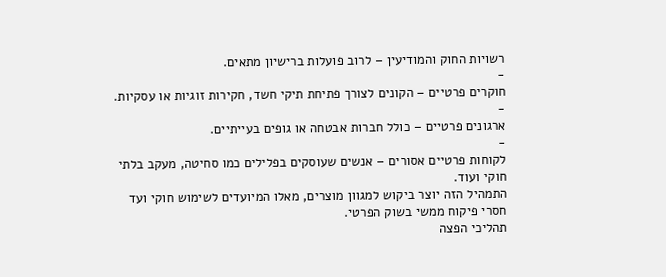רשויות החוק והמודיעין – לרוב פועלות ברישיון מתאים.
-
חוקרים פרטיים – הקונים לצורך פתיחת תיקי חשד, חקירות זוגיות או עסקיות.
-
ארגונים פרטיים – כולל חברות אבטחה או גופים בעייתיים.
-
לקוחות פרטיים אסורים – אנשים שעוסקים בפלילים כמו סחיטה, מעקב בלתי חוקי ועוד.
התמהיל הזה יוצר ביקוש למגוון מוצרים, מאלו המיועדים לשימוש חוקי ועד חסרי פיקוח ממשי בשוק הפרטי.
תהליכי הפצה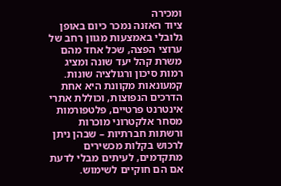ומכירה
ציוד האזנה נמכר כיום באופן גלובלי באמצעות מגוון רחב של ערוצי הפצה, שכל אחד מהם משרת קהל יעד שונה ומציג רמות סיכון ורגולציה שונות. קמעונאות מקוונת היא אחת הדרכים הנפוצות, וכוללת אתרי אינטרנט פרטיים, פלטפורמות מסחר אלקטרוני מוכרות ורשתות חברתיות – שבהן ניתן לרכוש בקלות מכשירים מתקדמים, לעיתים מבלי לדעת אם הם חוקיים לשימוש.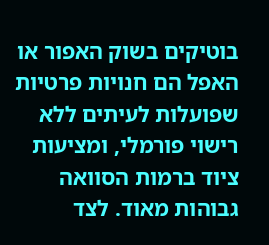בוטיקים בשוק האפור או האפל הם חנויות פרטיות שפועלות לעיתים ללא רישוי פורמלי, ומציעות ציוד ברמות הסוואה גבוהות מאוד. לצד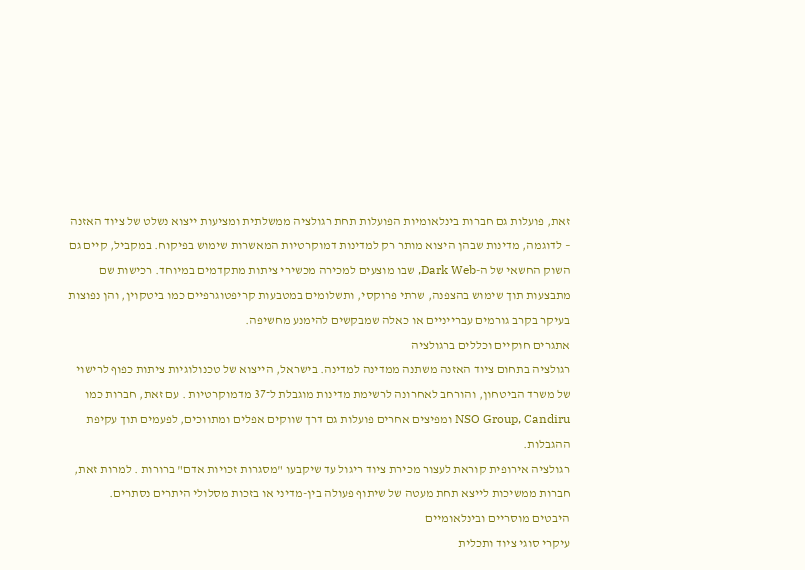זאת, פועלות גם חברות בינלאומיות הפועלות תחת רגולציה ממשלתית ומציעות ייצוא נשלט של ציוד האזנה – לדוגמה, מדינות שבהן היצוא מותר רק למדינות דמוקרטיות המאשרות שימוש בפיקוח. במקביל, קיים גם השוק החשאי של ה-Dark Web, שבו מוצעים למכירה מכשירי ציתות מתקדמים במיוחד. רכישות שם מתבצעות תוך שימוש בהצפנה, שרתי פרוקסי, ותשלומים במטבעות קריפטוגרפיים כמו ביטקוין, והן נפוצות בעיקר בקרב גורמים עברייניים או כאלה שמבקשים להימנע מחשיפה.
אתגרים חוקיים וכללים ברגולציה
רגולציה בתחום ציוד האזנה משתנה ממדינה למדינה. בישראל, הייצוא של טכנולוגיות ציתות כפוף לרישוי של משרד הביטחון, והורחב לאחרונה לרשימת מדינות מוגבלת ל־37 מדמוקרטיות . עם זאת, חברות כמו NSO Group, Candiru ומפיצים אחרים פועלות גם דרך שווקים אפלים ומתווכים, לפעמים תוך עקיפת ההגבלות.
רגולציה אירופית קוראת לעצור מכירת ציוד ריגול עד שיקבעו "מסגרות זכויות אדם" ברורות . למרות זאת, חברות ממשיכות לייצא תחת מעטה של שיתוף פעולה בין-מדיני או בזכות מסלולי היתרים נסתרים.
היבטים מוסריים ובינלאומיים
עיקרי סוגי ציוד ותכלית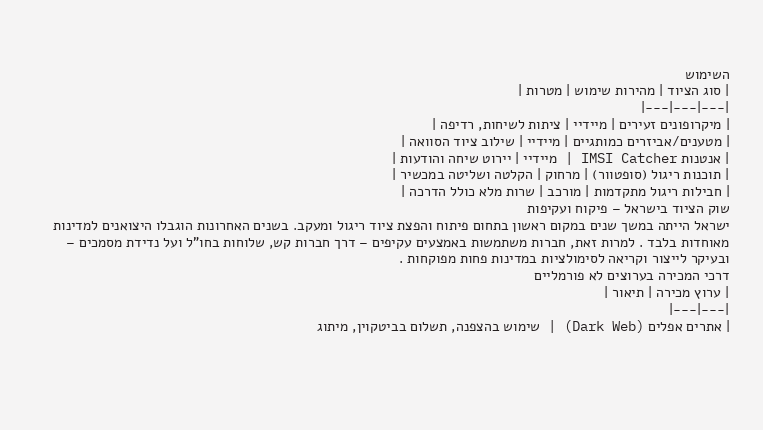השימוש
| סוג הציוד | מהירות שימוש | מטרות |
|---|---|---|
| מיקרופונים זעירים | מיידיי | ציתות לשיחות, רדיפה |
| מטענים/אביזרים כמותגיים | מיידיי | שילוב ציוד הסוואה |
| אנטנות IMSI Catcher | מיידיי | יירוט שיחה והודעות |
| תוכנות ריגול (סופטוור) | מרחוק | הקלטה ושליטה במכשיר |
| חבילות ריגול מתקדמות | מורכב | שרות מלא כולל הדרכה |
שוק הציוד בישראל – פיקוח ועקיפות
ישראל הייתה במשך שנים במקום ראשון בתחום פיתוח והפצת ציוד ריגול ומעקב. בשנים האחרונות הוגבלו היצואנים למדינות מאוחדות בלבד . למרות זאת, חברות משתמשות באמצעים עקיפים – דרך חברות קש, שלוחות בחו"ל ועל נדידת מסמכים – ובעיקר לייצור וקריאה לסימולציות במדינות פחות מפוקחות .
דרכי המכירה בערוצים לא פורמליים
| ערוץ מכירה | תיאור |
|---|---|
| אתרים אפלים (Dark Web) | שימוש בהצפנה, תשלום בביטקוין, מיתוג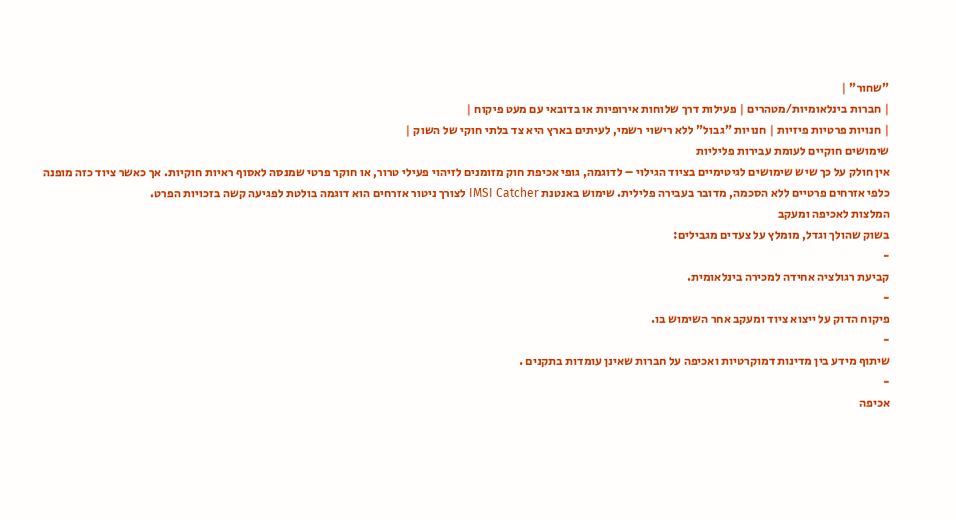"שחור" |
| חברות בינלאומיות/מטהרים | פעילות דרך שלוחות אירופיות או בדובאי עם מעט פיקוח |
| חנויות פרטיות פיזיות | חנויות "גבול" ללא רישוי רשמי, לעיתים בארץ היא צד בלתי חוקי של השוק |
שימושים חוקיים לעומת עבירות פליליות
אין חולק על כך שיש שימושים לגיטימיים בציוד הגילוי – לדוגמה, גופי אכיפת חוק מזומנים לזיהוי פעילי טרור, או חוקר פרטי שמנסה לאסוף ראיות חוקיות. אך כאשר ציוד כזה מופנה כלפי אזרחים פרטיים ללא הסכמה, מדובר בעבירה פלילית. שימוש באנטנת IMSI Catcher לצורך ניטור אזרחים הוא דוגמה בולטת לפגיעה קשה בזכויות הפרט.
המלצות לאכיפה ומעקב
בשוק שהולך וגדל, מומלץ על צעדים מגבילים:
-
קביעת רגולציה אחידה למכירה בינלאומית.
-
פיקוח הדוק על ייצוא ציוד ומעקב אחר השימוש בו.
-
שיתוף מידע בין מדינות דמוקרטיות ואכיפה על חברות שאינן עומדות בתקנים .
-
אכיפה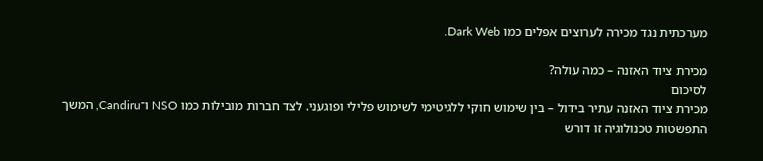מערכתית נגד מכירה לערוצים אפלים כמו Dark Web.

מכירת ציוד האזנה – כמה עולה?
לסיכום
מכירת ציוד האזנה עתיר בידול – בין שימוש חוקי ללגיטימי לשימוש פלילי ופוגעני. לצד חברות מובילות כמו NSO ו־Candiru, המשך התפשטות טכנולוגיה זו דורש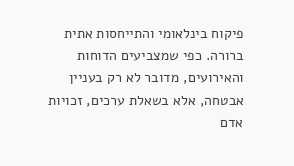פיקוח בינלאומי והתייחסות אתית ברורה. כפי שמצביעים הדוחות והאירועים, מדובר לא רק בעניין אבטחה, אלא בשאלת ערכים, זכויות אדם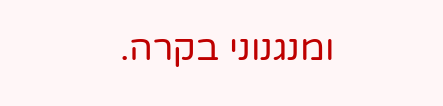ומנגנוני בקרה.